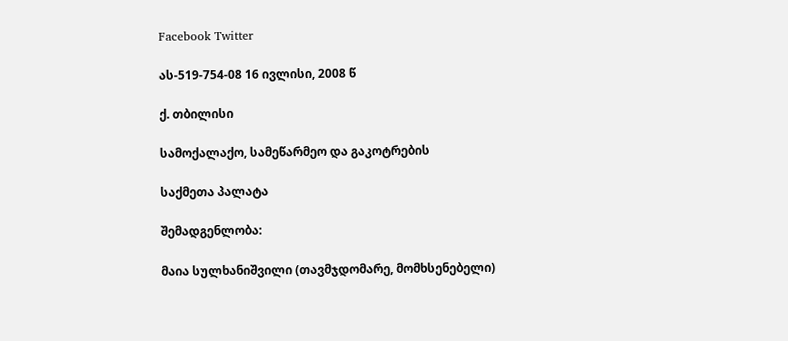Facebook Twitter

ას-519-754-08 16 ივლისი, 2008 წ

ქ. თბილისი

სამოქალაქო, სამეწარმეო და გაკოტრების

საქმეთა პალატა

შემადგენლობა:

მაია სულხანიშვილი (თავმჯდომარე, მომხსენებელი)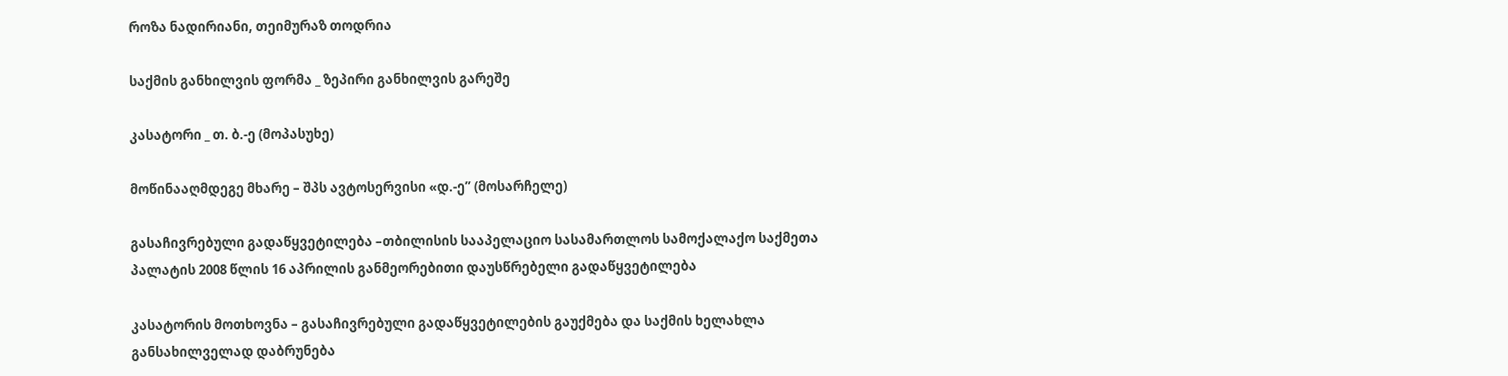როზა ნადირიანი, თეიმურაზ თოდრია

საქმის განხილვის ფორმა _ ზეპირი განხილვის გარეშე

კასატორი _ თ. ბ.-ე (მოპასუხე)

მოწინააღმდეგე მხარე – შპს ავტოსერვისი «დ.-ე” (მოსარჩელე)

გასაჩივრებული გადაწყვეტილება –თბილისის სააპელაციო სასამართლოს სამოქალაქო საქმეთა პალატის 2008 წლის 16 აპრილის განმეორებითი დაუსწრებელი გადაწყვეტილება

კასატორის მოთხოვნა – გასაჩივრებული გადაწყვეტილების გაუქმება და საქმის ხელახლა განსახილველად დაბრუნება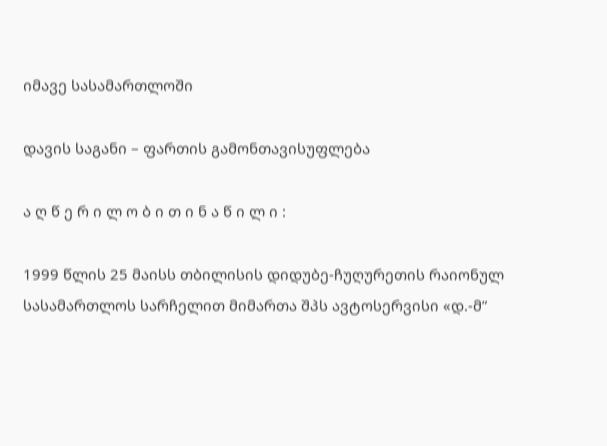იმავე სასამართლოში

დავის საგანი – ფართის გამონთავისუფლება

ა ღ წ ე რ ი ლ ო ბ ი თ ი ნ ა წ ი ლ ი :

1999 წლის 25 მაისს თბილისის დიდუბე-ჩუღურეთის რაიონულ სასამართლოს სარჩელით მიმართა შპს ავტოსერვისი «დ.-მ”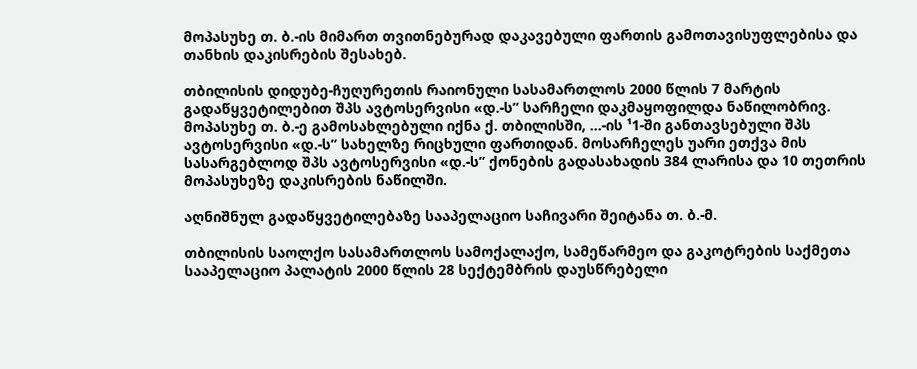მოპასუხე თ. ბ.-ის მიმართ თვითნებურად დაკავებული ფართის გამოთავისუფლებისა და თანხის დაკისრების შესახებ.

თბილისის დიდუბე-ჩუღურეთის რაიონული სასამართლოს 2000 წლის 7 მარტის გადაწყვეტილებით შპს ავტოსერვისი «დ.-ს” სარჩელი დაკმაყოფილდა ნაწილობრივ. მოპასუხე თ. ბ.-ე გამოსახლებული იქნა ქ. თბილისში, ...-ის ¹1-ში განთავსებული შპს ავტოსერვისი «დ.-ს” სახელზე რიცხული ფართიდან. მოსარჩელეს უარი ეთქვა მის სასარგებლოდ შპს ავტოსერვისი «დ.-ს” ქონების გადასახადის 384 ლარისა და 10 თეთრის მოპასუხეზე დაკისრების ნაწილში.

აღნიშნულ გადაწყვეტილებაზე სააპელაციო საჩივარი შეიტანა თ. ბ.-მ.

თბილისის საოლქო სასამართლოს სამოქალაქო, სამეწარმეო და გაკოტრების საქმეთა სააპელაციო პალატის 2000 წლის 28 სექტემბრის დაუსწრებელი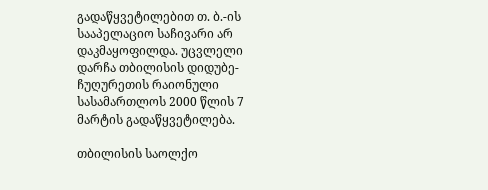გადაწყვეტილებით თ. ბ.-ის სააპელაციო საჩივარი არ დაკმაყოფილდა. უცვლელი დარჩა თბილისის დიდუბე-ჩუღურეთის რაიონული სასამართლოს 2000 წლის 7 მარტის გადაწყვეტილება.

თბილისის საოლქო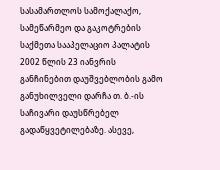სასამართლოს სამოქალაქო, სამეწარმეო და გაკოტრების საქმეთა სააპელაციო პალატის 2002 წლის 23 იანვრის განჩინებით დაუშვებლობის გამო განუხილველი დარჩა თ. ბ.-ის საჩივარი დაუსწრებელ გადაწყვეტილებაზე. ასევე,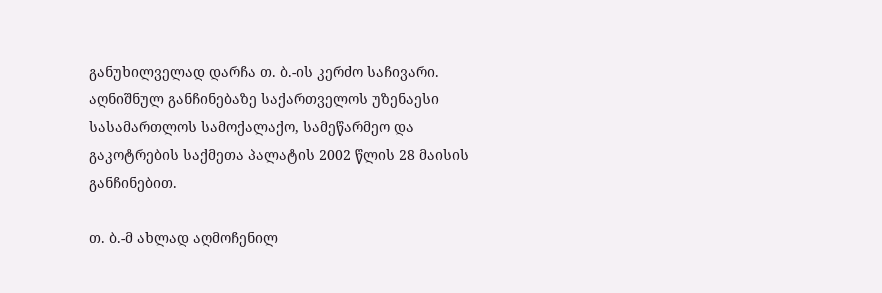განუხილველად დარჩა თ. ბ.-ის კერძო საჩივარი. აღნიშნულ განჩინებაზე საქართველოს უზენაესი სასამართლოს სამოქალაქო, სამეწარმეო და გაკოტრების საქმეთა პალატის 2002 წლის 28 მაისის განჩინებით.

თ. ბ.-მ ახლად აღმოჩენილ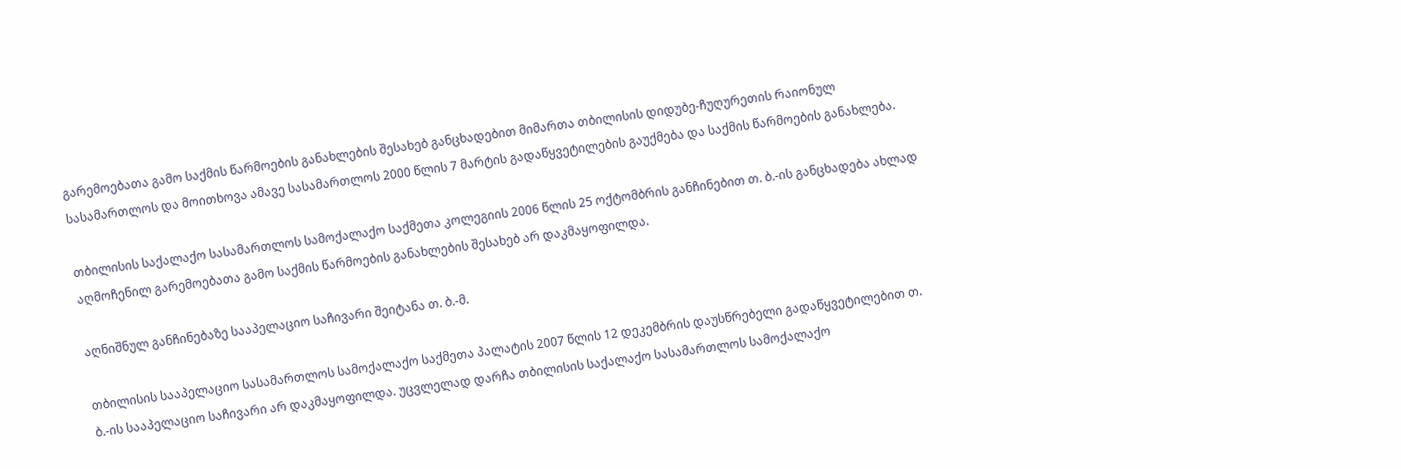გარემოებათა გამო საქმის წარმოების განახლების შესახებ განცხადებით მიმართა თბილისის დიდუბე-ჩუღურეთის რაიონულ სასამართლოს და მოითხოვა ამავე სასამართლოს 2000 წლის 7 მარტის გადაწყვეტილების გაუქმება და საქმის წარმოების განახლება.

თბილისის საქალაქო სასამართლოს სამოქალაქო საქმეთა კოლეგიის 2006 წლის 25 ოქტომბრის განჩინებით თ. ბ.-ის განცხადება ახლად აღმოჩენილ გარემოებათა გამო საქმის წარმოების განახლების შესახებ არ დაკმაყოფილდა.

აღნიშნულ განჩინებაზე სააპელაციო საჩივარი შეიტანა თ. ბ.-მ.

თბილისის სააპელაციო სასამართლოს სამოქალაქო საქმეთა პალატის 2007 წლის 12 დეკემბრის დაუსწრებელი გადაწყვეტილებით თ. ბ.-ის სააპელაციო საჩივარი არ დაკმაყოფილდა. უცვლელად დარჩა თბილისის საქალაქო სასამართლოს სამოქალაქო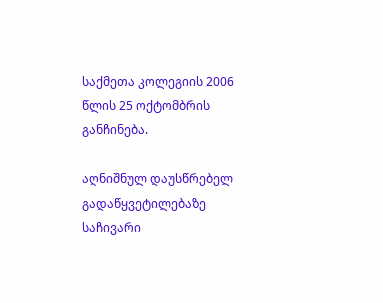საქმეთა კოლეგიის 2006 წლის 25 ოქტომბრის განჩინება.

აღნიშნულ დაუსწრებელ გადაწყვეტილებაზე საჩივარი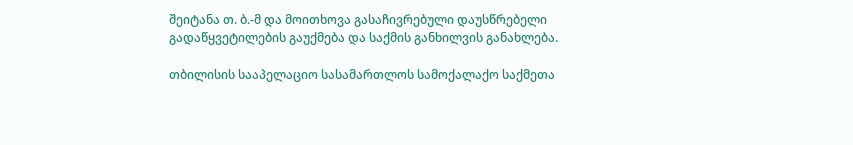შეიტანა თ. ბ.-მ და მოითხოვა გასაჩივრებული დაუსწრებელი გადაწყვეტილების გაუქმება და საქმის განხილვის განახლება.

თბილისის სააპელაციო სასამართლოს სამოქალაქო საქმეთა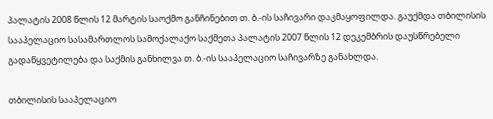პალატის 2008 წლის 12 მარტის საოქმო განჩინებით თ. ბ.-ის საჩივარი დაკმაყოფილდა. გაუქმდა თბილისის სააპელაციო სასამართლოს სამოქალაქო საქმეთა პალატის 2007 წლის 12 დეკემბრის დაუსწრებელი გადაწყვეტილება და საქმის განხილვა თ. ბ.-ის სააპელაციო საჩივარზე განახლდა.

თბილისის სააპელაციო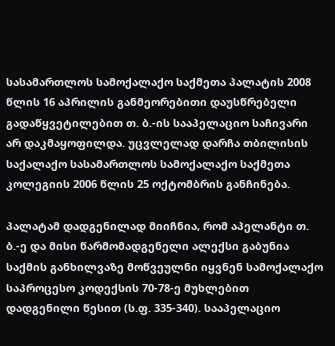სასამართლოს სამოქალაქო საქმეთა პალატის 2008 წლის 16 აპრილის განმეორებითი დაუსწრებელი გადაწყვეტილებით თ. ბ.-ის სააპელაციო საჩივარი არ დაკმაყოფილდა. უცვლელად დარჩა თბილისის საქალაქო სასამართლოს სამოქალაქო საქმეთა კოლეგიის 2006 წლის 25 ოქტომბრის განჩინება.

პალატამ დადგენილად მიიჩნია, რომ აპელანტი თ. ბ.-ე და მისი წარმომადგენელი ალექსი გაბუნია საქმის განხილვაზე მოწვეულნი იყვნენ სამოქალაქო საპროცესო კოდექსის 70-78-ე მუხლებით დადგენილი წესით (ს.ფ. 335-340). სააპელაციო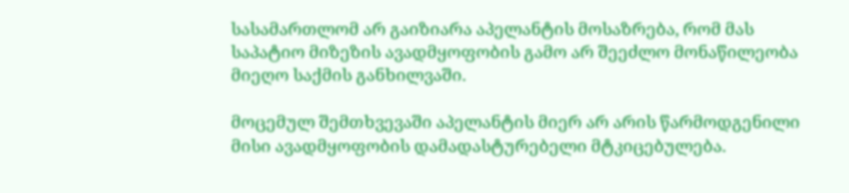სასამართლომ არ გაიზიარა აპელანტის მოსაზრება, რომ მას საპატიო მიზეზის ავადმყოფობის გამო არ შეეძლო მონაწილეობა მიეღო საქმის განხილვაში.

მოცემულ შემთხვევაში აპელანტის მიერ არ არის წარმოდგენილი მისი ავადმყოფობის დამადასტურებელი მტკიცებულება.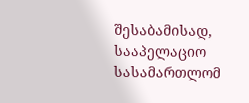შესაბამისად, სააპელაციო სასამართლომ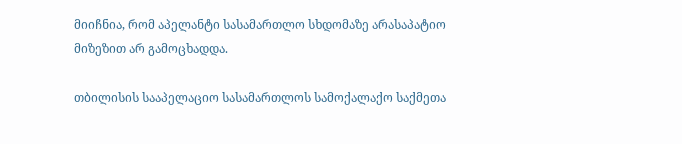მიიჩნია, რომ აპელანტი სასამართლო სხდომაზე არასაპატიო მიზეზით არ გამოცხადდა.

თბილისის სააპელაციო სასამართლოს სამოქალაქო საქმეთა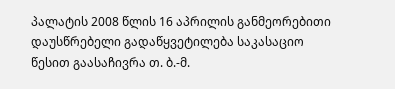პალატის 2008 წლის 16 აპრილის განმეორებითი დაუსწრებელი გადაწყვეტილება საკასაციო წესით გაასაჩივრა თ. ბ.-მ.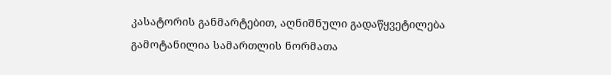კასატორის განმარტებით, აღნიშნული გადაწყვეტილება გამოტანილია სამართლის ნორმათა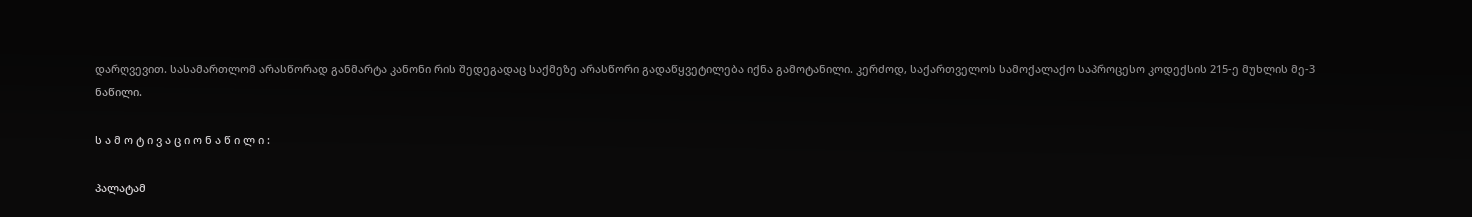დარღვევით. სასამართლომ არასწორად განმარტა კანონი რის შედეგადაც საქმეზე არასწორი გადაწყვეტილება იქნა გამოტანილი. კერძოდ, საქართველოს სამოქალაქო საპროცესო კოდექსის 215-ე მუხლის მე-3 ნაწილი.

ს ა მ ო ტ ი ვ ა ც ი ო ნ ა წ ი ლ ი :

პალატამ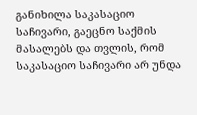განიხილა საკასაციო საჩივარი, გაეცნო საქმის მასალებს და თვლის, რომ საკასაციო საჩივარი არ უნდა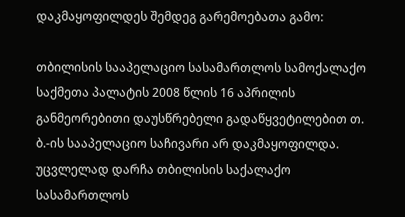დაკმაყოფილდეს შემდეგ გარემოებათა გამო:

თბილისის სააპელაციო სასამართლოს სამოქალაქო საქმეთა პალატის 2008 წლის 16 აპრილის განმეორებითი დაუსწრებელი გადაწყვეტილებით თ. ბ.-ის სააპელაციო საჩივარი არ დაკმაყოფილდა. უცვლელად დარჩა თბილისის საქალაქო სასამართლოს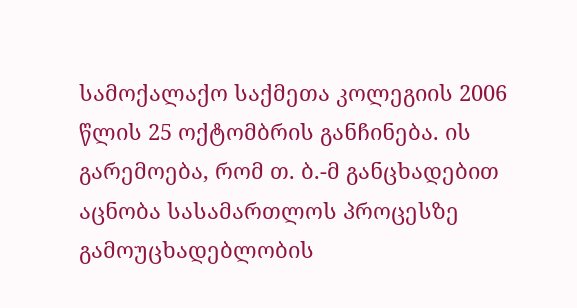სამოქალაქო საქმეთა კოლეგიის 2006 წლის 25 ოქტომბრის განჩინება. ის გარემოება, რომ თ. ბ.-მ განცხადებით აცნობა სასამართლოს პროცესზე გამოუცხადებლობის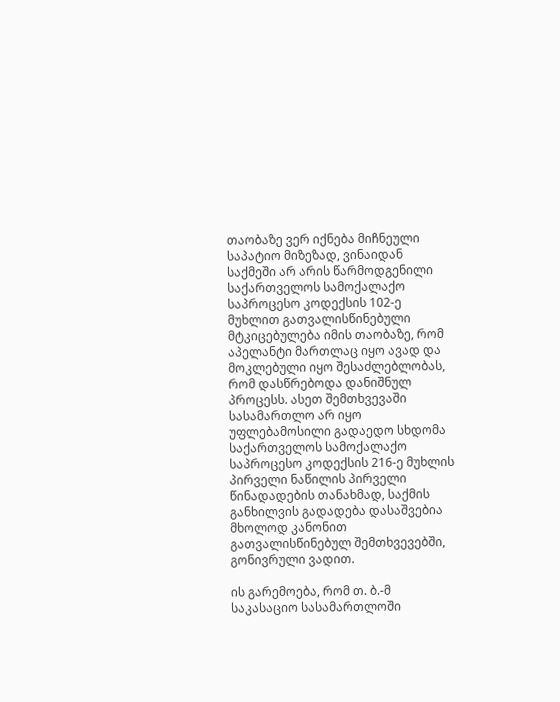თაობაზე ვერ იქნება მიჩნეული საპატიო მიზეზად, ვინაიდან საქმეში არ არის წარმოდგენილი საქართველოს სამოქალაქო საპროცესო კოდექსის 102-ე მუხლით გათვალისწინებული მტკიცებულება იმის თაობაზე, რომ აპელანტი მართლაც იყო ავად და მოკლებული იყო შესაძლებლობას, რომ დასწრებოდა დანიშნულ პროცესს. ასეთ შემთხვევაში სასამართლო არ იყო უფლებამოსილი გადაედო სხდომა საქართველოს სამოქალაქო საპროცესო კოდექსის 216-ე მუხლის პირველი ნაწილის პირველი წინადადების თანახმად, საქმის განხილვის გადადება დასაშვებია მხოლოდ კანონით გათვალისწინებულ შემთხვევებში, გონივრული ვადით.

ის გარემოება, რომ თ. ბ.-მ საკასაციო სასამართლოში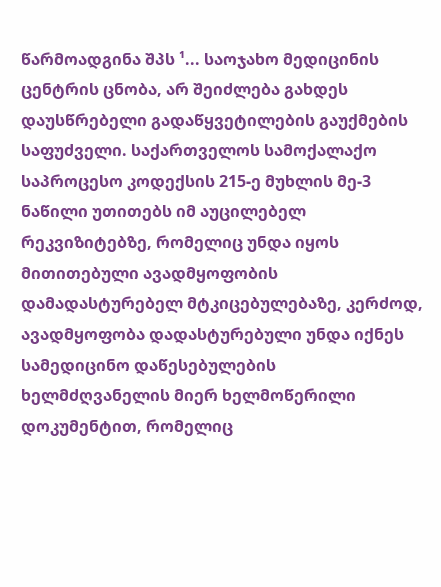წარმოადგინა შპს ¹... საოჯახო მედიცინის ცენტრის ცნობა, არ შეიძლება გახდეს დაუსწრებელი გადაწყვეტილების გაუქმების საფუძველი. საქართველოს სამოქალაქო საპროცესო კოდექსის 215-ე მუხლის მე-3 ნაწილი უთითებს იმ აუცილებელ რეკვიზიტებზე, რომელიც უნდა იყოს მითითებული ავადმყოფობის დამადასტურებელ მტკიცებულებაზე, კერძოდ, ავადმყოფობა დადასტურებული უნდა იქნეს სამედიცინო დაწესებულების ხელმძღვანელის მიერ ხელმოწერილი დოკუმენტით, რომელიც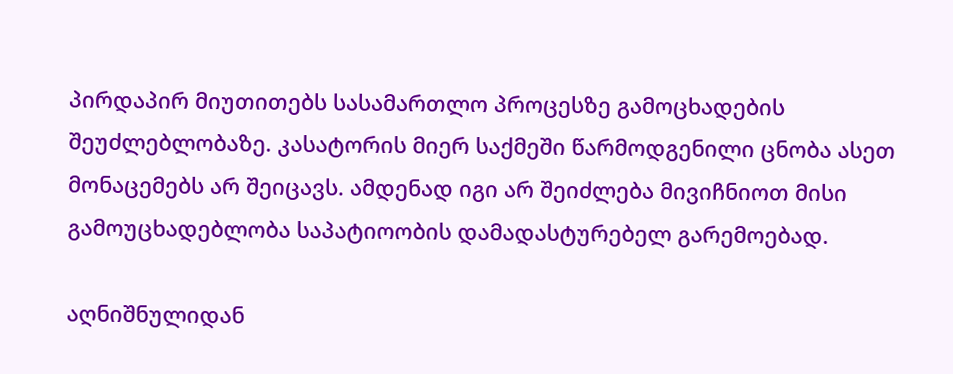პირდაპირ მიუთითებს სასამართლო პროცესზე გამოცხადების შეუძლებლობაზე. კასატორის მიერ საქმეში წარმოდგენილი ცნობა ასეთ მონაცემებს არ შეიცავს. ამდენად იგი არ შეიძლება მივიჩნიოთ მისი გამოუცხადებლობა საპატიოობის დამადასტურებელ გარემოებად.

აღნიშნულიდან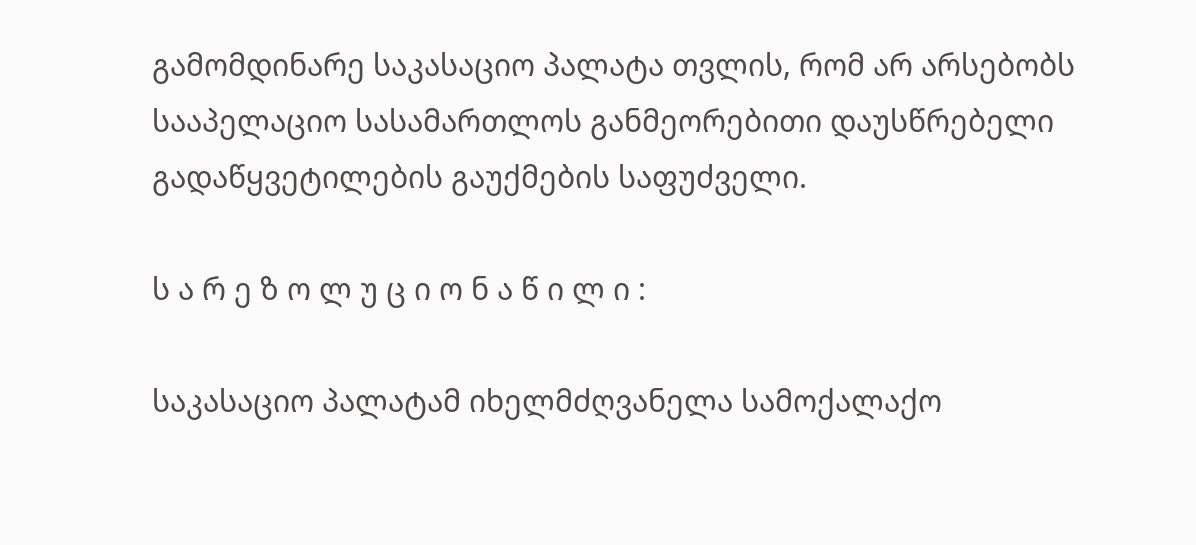გამომდინარე საკასაციო პალატა თვლის, რომ არ არსებობს სააპელაციო სასამართლოს განმეორებითი დაუსწრებელი გადაწყვეტილების გაუქმების საფუძველი.

ს ა რ ე ზ ო ლ უ ც ი ო ნ ა წ ი ლ ი :

საკასაციო პალატამ იხელმძღვანელა სამოქალაქო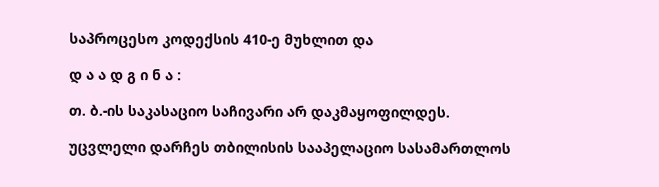საპროცესო კოდექსის 410-ე მუხლით და

დ ა ა დ გ ი ნ ა :

თ. ბ.-ის საკასაციო საჩივარი არ დაკმაყოფილდეს.

უცვლელი დარჩეს თბილისის სააპელაციო სასამართლოს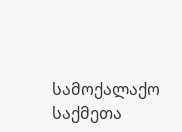სამოქალაქო საქმეთა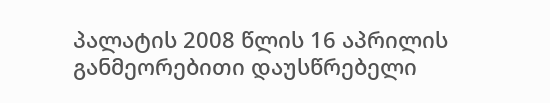პალატის 2008 წლის 16 აპრილის განმეორებითი დაუსწრებელი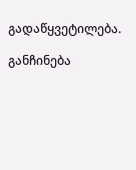გადაწყვეტილება.

განჩინება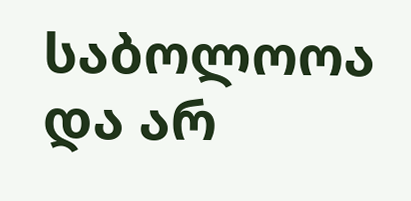საბოლოოა და არ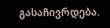გასაჩივრდება.